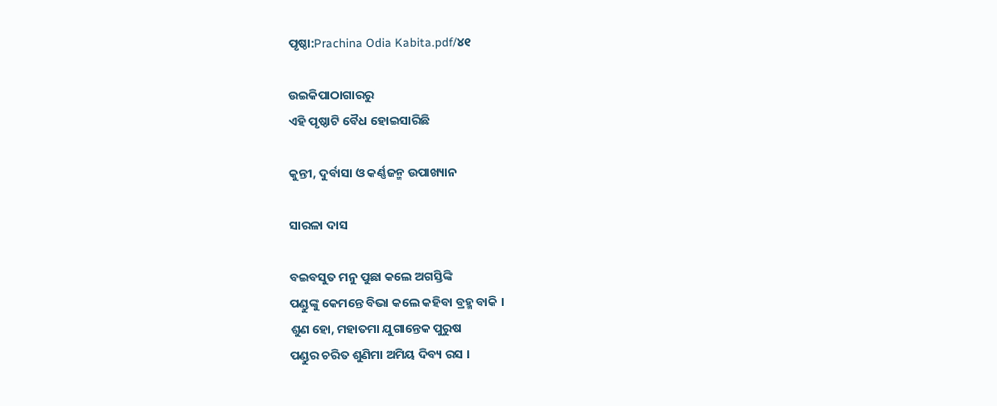ପୃଷ୍ଠା:Prachina Odia Kabita.pdf/୪୧

ଉଇକିପାଠାଗାର‌ରୁ
ଏହି ପୃଷ୍ଠାଟି ବୈଧ ହୋଇସାରିଛି

କୁନ୍ତୀ, ଦୁର୍ବାସା ଓ କର୍ଣ୍ଣଜନ୍ମ ଉପାଖ୍ୟାନ

ସାରଳା ଦାସ

ବଇବସୁତ ମନୁ ପୁଛା କଲେ ଅଗସ୍ତିଙ୍କି
ପଣ୍ଡୁଙ୍କୁ କେମନ୍ତେ ବିଭା କଲେ କହିବା ବ୍ରହ୍ମ ବାକି ।
ଶୁଣ ହୋ, ମହାତମା ଯୁଗାନ୍ତେକ ପୁରୁଷ
ପଣ୍ଡୁର ଚରିତ ଶୁଣିମା ଅମିୟ ଦିବ୍ୟ ରସ ।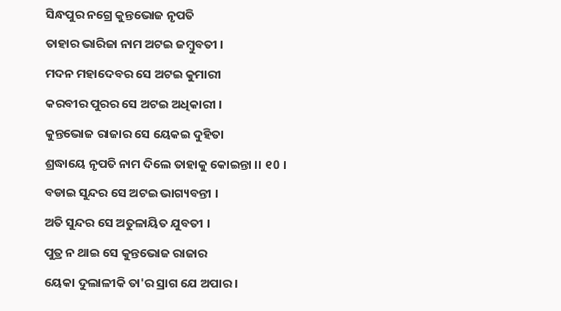ସିନ୍ଧପୁର ନଗ୍ରେ କୁନ୍ତଭୋଜ ନୃପତି
ତାହାର ଭାରିଜା ନାମ ଅଟଇ ଜମ୍ବୁବତୀ ।
ମଦନ ମହାଦେବର ସେ ଅଟଇ କୁମାରୀ
କରବୀର ପୁରର ସେ ଅଟଇ ଅଧିକାରୀ ।
କୁନ୍ତଭୋଜ ରାଜାର ସେ ୟେକଇ ଦୁହିତା
ଶ୍ରଦ୍ଧାୟେ ନୃପତି ନାମ ଦିଲେ ତାହାକୁ କୋଇନ୍ତା ।। ୧0 ।
ବଡାଇ ସୁନ୍ଦର ସେ ଅଟଇ ଭାଗ୍ୟବନ୍ତୀ ।
ଅତି ସୁନ୍ଦର ସେ ଅତୁଳାୟିତ ଯୁବତୀ ।
ପୁତ୍ର ନ ଥାଇ ସେ କୁନ୍ତଭୋଜ ରାଜାର
ୟେକା ଦୁଲାଳୀକି ତା'ର ସ୍ରାଗ ଯେ ଅପାର ।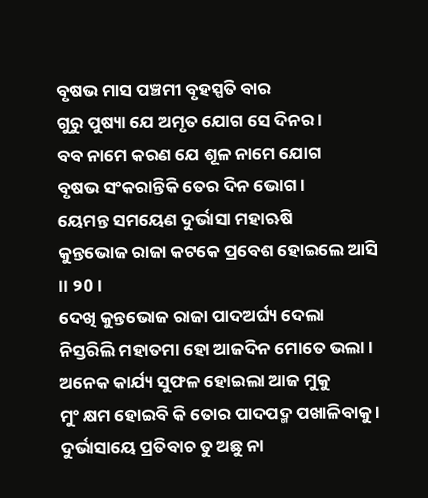ବୃଷଭ ମାସ ପଞ୍ଚମୀ ବୃହସ୍ପତି ବାର
ଗୁରୁ ପୁଷ୍ୟା ଯେ ଅମୃତ ଯୋଗ ସେ ଦିନର ।
ବବ ନାମେ କରଣ ଯେ ଶୂଳ ନାମେ ଯୋଗ
ବୃଷଭ ସଂକରାନ୍ତିକି ତେର ଦିନ ଭୋଗ ।
ୟେମନ୍ତ ସମୟେଣ ଦୁର୍ଭାସା ମହାଋଷି
କୁନ୍ତଭୋଜ ରାଜା କଟକେ ପ୍ରବେଶ ହୋଇଲେ ଆସି ।। ୨0 ।
ଦେଖି କୁନ୍ତଭୋଜ ରାଜା ପାଦଅର୍ଘ୍ୟ ଦେଲା
ନିସ୍ତରିଲି ମହାତମା ହୋ ଆଜଦିନ ମୋତେ ଭଲା ।
ଅନେକ କାର୍ଯ୍ୟ ସୁଫଳ ହୋଇଲା ଆଜ ମୁକୁ
ମୁଂ କ୍ଷମ ହୋଇବି କି ତୋର ପାଦପଦ୍ମ ପଖାଳିବାକୁ ।
ଦୁର୍ଭାସାୟେ ପ୍ରତିବାଚ ତୁ ଅଛୁ ନା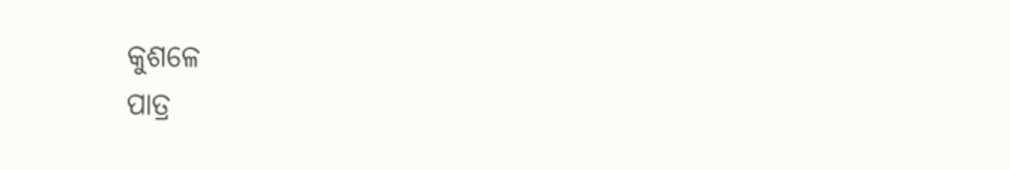କୁଶଳେ
ପାତ୍ର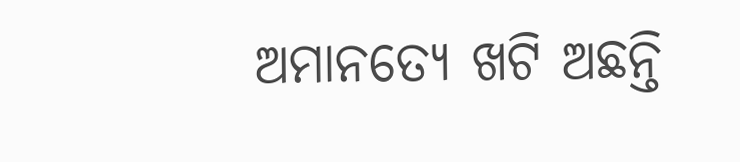ଅମାନତ୍ୟେ ଖଟି ଅଛନ୍ତି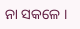ନା ସକଳେ ।